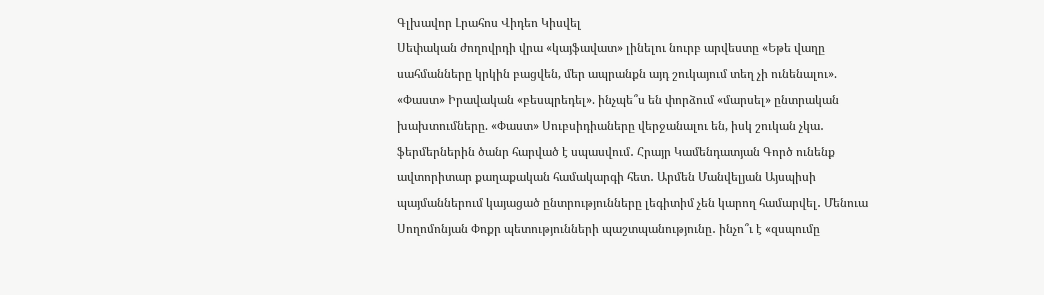Գլխավոր Լրահոս Վիդեո Կիսվել
Սեփական ժողովրդի վրա «կայֆավատ» լինելու նուրբ արվեստը «Եթե վաղը սահմանները կրկին բացվեն, մեր ապրանքն այդ շուկայում տեղ չի ունենալու». «Փաստ» Իրավական «բեսպրեդել». ինչպե՞ս են փորձում «մարսել» ընտրական խախտումները. «Փաստ» Սուբսիդիաները վերջանալու են, իսկ շուկան չկա․ ֆերմերներին ծանր հարված է սպասվում․ Հրայր Կամենդատյան Գործ ունենք ավտորիտար քաղաքական համակարգի հետ․ Արմեն Մանվելյան Այսպիսի պայմաններում կայացած ընտրությունները լեգիտիմ չեն կարող համարվել․ Մենուա Սողոմոնյան Փոքր պետությունների պաշտպանությունը․ ինչո՞ւ է «զսպումը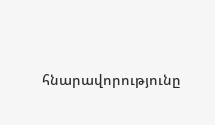հնարավորությունը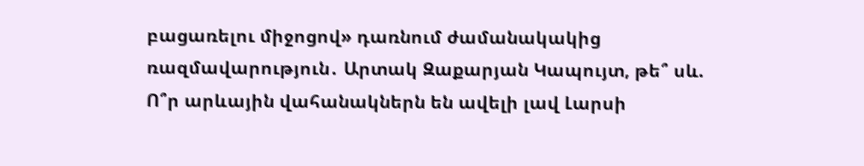բացառելու միջոցով» դառնում ժամանակակից ռազմավարություն․ Արտակ Զաքարյան Կապույտ, թե՞ սև. Ո՞ր արևային վահանակներն են ավելի լավ Լարսի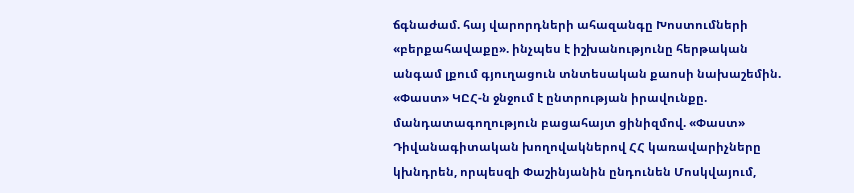ճգնաժամ. հայ վարորդների ահազանգը Խոստումների «բերքահավաքը». ինչպես է իշխանությունը հերթական անգամ լքում գյուղացուն տնտեսական քաոսի նախաշեմին. «Փաստ» ԿԸՀ-ն ջնջում է ընտրության իրավունքը. մանդատագողություն բացահայտ ցինիզմով. «Փաստ» Դիվանագիտական խողովակներով ՀՀ կառավարիչները կխնդրեն, որպեսզի Փաշինյանին ընդունեն Մոսկվայում,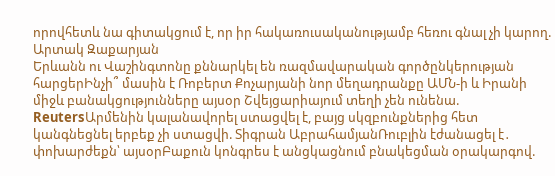որովհետև նա գիտակցում է, որ իր հակառուսականությամբ հեռու գնալ չի կարող. Արտակ Զաքարյան
Երևանն ու Վաշինգտոնը քննարկել են ռազմավարական գործընկերության հարցերԻնչի՞ մասին է Ռոբերտ Քոչարյանի նոր մեղադրանքը ԱՄՆ-ի և Իրանի միջև բանակցությունները այսօր Շվեյցարիայում տեղի չեն ունենա. ReutersԱրմենին կալանավորել ստացվել է, բայց սկզբունքներից հետ կանգնեցնել երբեք չի ստացվի. Տիգրան ԱբրահամյանՌուբլին էժանացել է․ փոխարժեքն՝ այսօրԲաքուն կոնգրես է անցկացնում բնակեցման օրակարգով.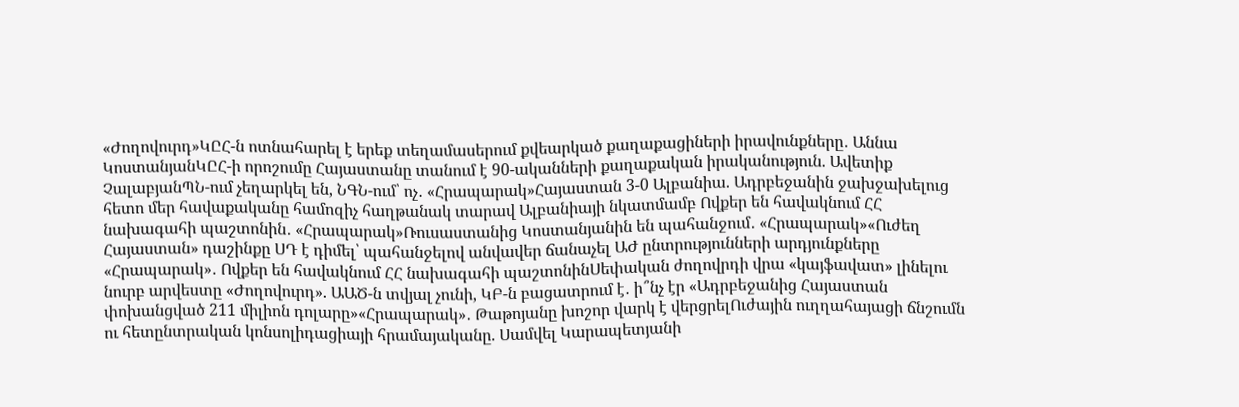«Ժողովուրդ»ԿԸՀ-ն ոտնահարել է երեք տեղամասերում քվեարկած քաղաքացիների իրավունքները․ Աննա ԿոստանյանԿԸՀ-ի որոշումը Հայաստանը տանում է 90-ականների քաղաքական իրականություն. Ավետիք ՉալաբյանՊՆ-ում չեղարկել են, ՆԳՆ-ում՝ ոչ․ «Հրապարակ»Հայաստան 3-0 Ալբանիա. Ադրբեջանին ջախջախելուց հետո մեր հավաքականը համոզիչ հաղթանակ տարավ Ալբանիայի նկատմամբ Ովքեր են հավակնում ՀՀ նախագահի պաշտոնին․ «Հրապարակ»Ռուսաստանից Կոստանյանին են պահանջում․ «Հրապարակ»«Ուժեղ Հայաստան» դաշինքը ՍԴ է դիմել՝ պահանջելով անվավեր ճանաչել ԱԺ ընտրությունների արդյունքները «Հրապարակ»․ Ովքեր են հավակնում ՀՀ նախագահի պաշտոնինՍեփական ժողովրդի վրա «կայֆավատ» լինելու նուրբ արվեստը «Ժողովուրդ». ԱԱԾ-ն տվյալ չունի, ԿԲ-ն բացատրում է․ ի՞նչ էր «Ադրբեջանից Հայաստան փոխանցված 211 միլիոն դոլարը»«Հրապարակ»․ Թաթոյանը խոշոր վարկ է վերցրելՈւժային ուղղահայացի ճնշումն ու հետընտրական կոնսոլիդացիայի հրամայականը. Սամվել Կարապետյանի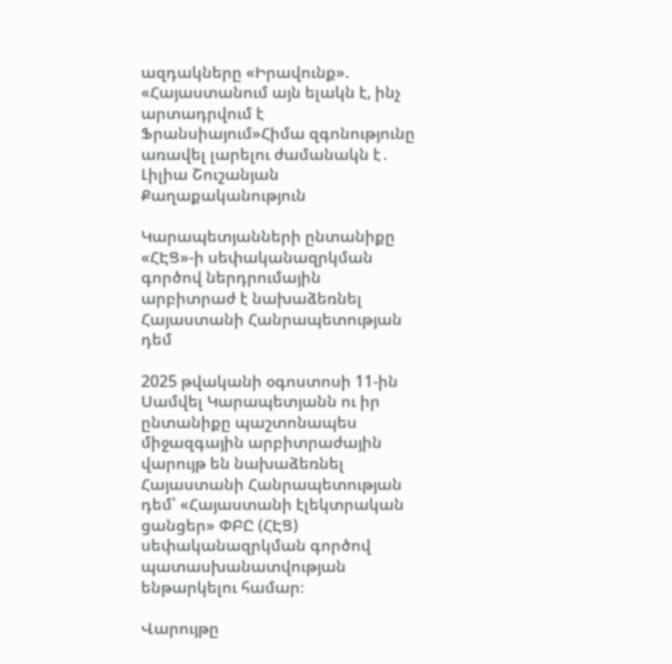ազդակները «Իրավունք». «Հայաստանում այն ելակն է, ինչ արտադրվում է Ֆրանսիայում»Հիմա զգոնությունը առավել լարելու ժամանակն է․ Լիլիա Շուշանյան
Քաղաքականություն

Կարապետյանների ընտանիքը «ՀԷՑ»-ի սեփականազրկման գործով ներդրումային արբիտրաժ է նախաձեռնել Հայաստանի Հանրապետության դեմ

2025 թվականի օգոստոսի 11-ին Սամվել Կարապետյանն ու իր ընտանիքը պաշտոնապես միջազգային արբիտրաժային վարույթ են նախաձեռնել Հայաստանի Հանրապետության դեմ՝ «Հայաստանի էլեկտրական ցանցեր» ՓԲԸ (ՀԷՑ) սեփականազրկման գործով պատասխանատվության ենթարկելու համար։

Վարույթը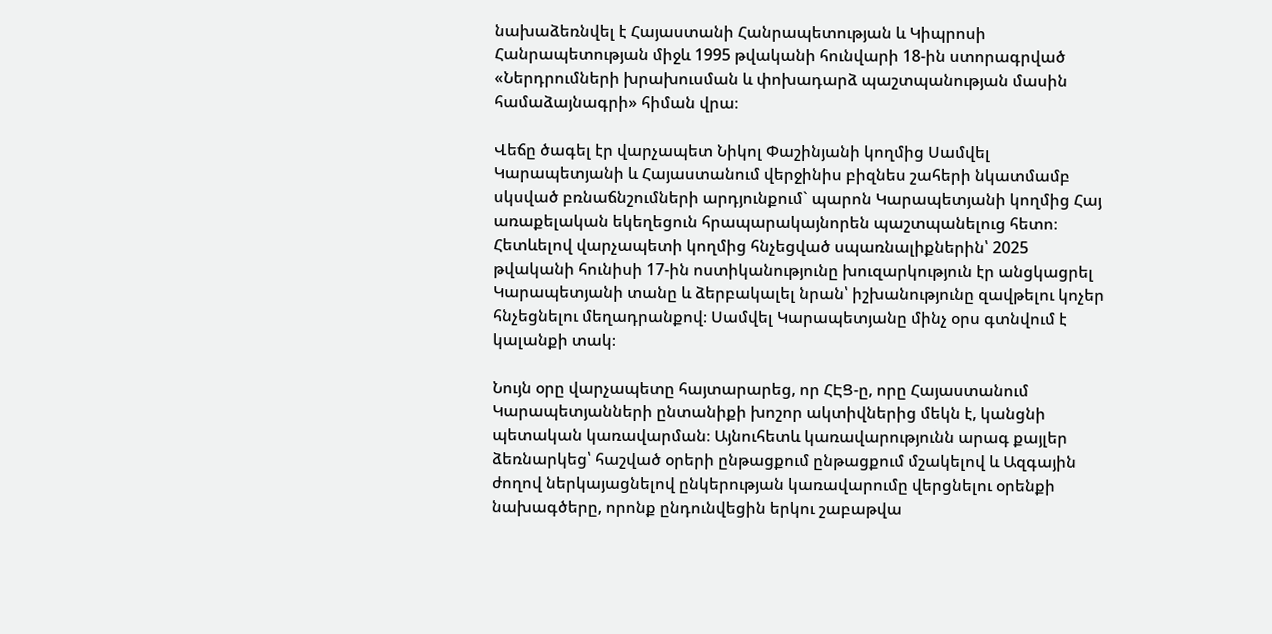նախաձեռնվել է Հայաստանի Հանրապետության և Կիպրոսի Հանրապետության միջև 1995 թվականի հունվարի 18-ին ստորագրված «Ներդրումների խրախուսման և փոխադարձ պաշտպանության մասին համաձայնագրի» հիման վրա։

Վեճը ծագել էր վարչապետ Նիկոլ Փաշինյանի կողմից Սամվել Կարապետյանի և Հայաստանում վերջինիս բիզնես շահերի նկատմամբ սկսված բռնաճնշումների արդյունքում` պարոն Կարապետյանի կողմից Հայ առաքելական եկեղեցուն հրապարակայնորեն պաշտպանելուց հետո։ Հետևելով վարչապետի կողմից հնչեցված սպառնալիքներին՝ 2025 թվականի հունիսի 17-ին ոստիկանությունը խուզարկություն էր անցկացրել Կարապետյանի տանը և ձերբակալել նրան՝ իշխանությունը զավթելու կոչեր հնչեցնելու մեղադրանքով։ Սամվել Կարապետյանը մինչ օրս գտնվում է կալանքի տակ։

Նույն օրը վարչապետը հայտարարեց, որ ՀԷՑ-ը, որը Հայաստանում Կարապետյանների ընտանիքի խոշոր ակտիվներից մեկն է, կանցնի պետական կառավարման։ Այնուհետև կառավարությունն արագ քայլեր ձեռնարկեց՝ հաշված օրերի ընթացքում ընթացքում մշակելով և Ազգային ժողով ներկայացնելով ընկերության կառավարումը վերցնելու օրենքի նախագծերը, որոնք ընդունվեցին երկու շաբաթվա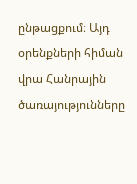ընթացքում։ Այդ օրենքների հիման վրա Հանրային ծառայությունները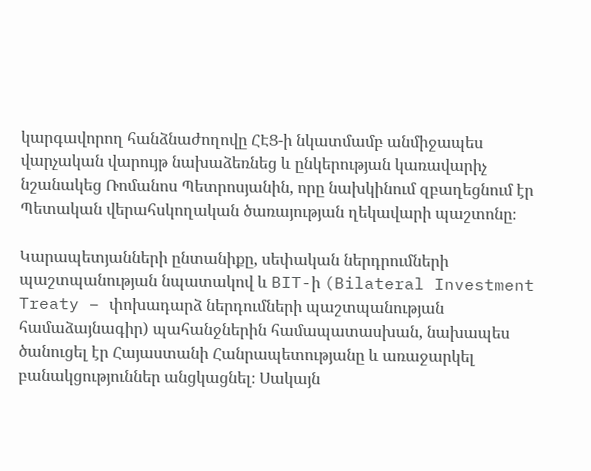կարգավորող հանձնաժողովը ՀԷՑ-ի նկատմամբ անմիջապես վարչական վարույթ նախաձեռնեց և ընկերության կառավարիչ նշանակեց Ռոմանոս Պետրոսյանին, որը նախկինում զբաղեցնում էր Պետական վերահսկողական ծառայության ղեկավարի պաշտոնը։

Կարապետյանների ընտանիքը, սեփական ներդրումների պաշտպանության նպատակով և BIT-ի (Bilateral Investment Treaty – փոխադարձ ներդումների պաշտպանության համաձայնագիր) պահանջներին համապատասխան, նախապես ծանուցել էր Հայաստանի Հանրապետությանը և առաջարկել բանակցություններ անցկացնել։ Սակայն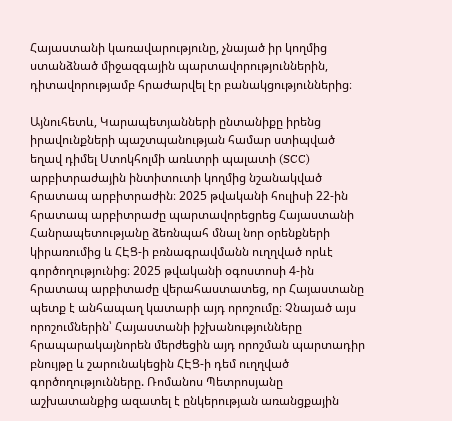Հայաստանի կառավարությունը, չնայած իր կողմից ստանձնած միջազգային պարտավորություններին, դիտավորությամբ հրաժարվել էր բանակցություններից։

Այնուհետև, Կարապետյանների ընտանիքը իրենց իրավունքների պաշտպանության համար ստիպված եղավ դիմել Ստոկհոլմի առևտրի պալատի (SCC) արբիտրաժային ինտիտուտի կողմից նշանակված հրատապ արբիտրաժին։ 2025 թվականի հուլիսի 22-ին հրատապ արբիտրաժը պարտավորեցրեց Հայաստանի Հանրապետությանը ձեռնպահ մնալ նոր օրենքների կիրառումից և ՀԷՑ-ի բռնագրավմանն ուղղված որևէ գործողությունից։ 2025 թվականի օգոստոսի 4-ին հրատապ արբիտաժը վերահաստատեց, որ Հայաստանը պետք է անհապաղ կատարի այդ որոշումը։ Չնայած այս որոշումներին՝ Հայաստանի իշխանությունները հրապարակայնորեն մերժեցին այդ որոշման պարտադիր բնույթը և շարունակեցին ՀԷՑ-ի դեմ ուղղված գործողությունները. Ռոմանոս Պետրոսյանը աշխատանքից ազատել է ընկերության առանցքային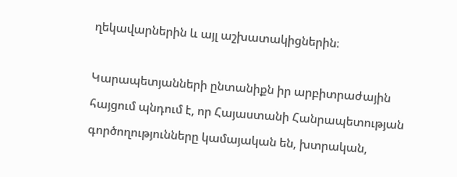ղեկավարներին և այլ աշխատակիցներին։

Կարապետյանների ընտանիքն իր արբիտրաժային հայցում պնդում է, որ Հայաստանի Հանրապետության գործողությունները կամայական են, խտրական,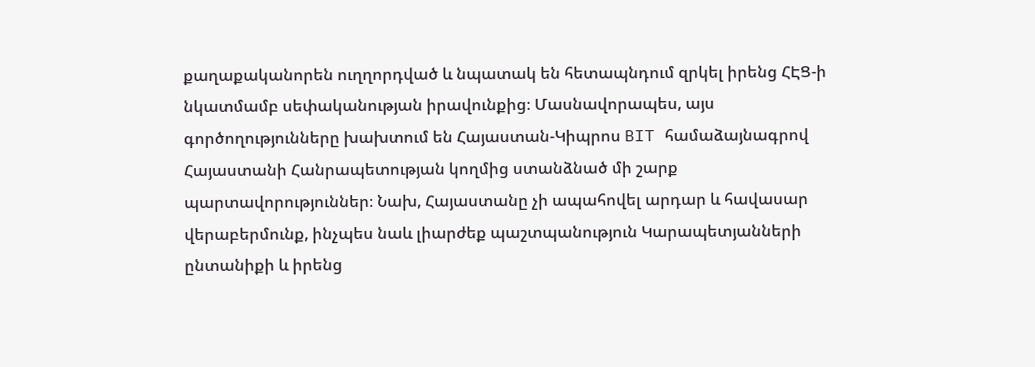քաղաքականորեն ուղղորդված և նպատակ են հետապնդում զրկել իրենց ՀԷՑ-ի նկատմամբ սեփականության իրավունքից։ Մասնավորապես, այս գործողությունները խախտում են Հայաստան-Կիպրոս BIT համաձայնագրով Հայաստանի Հանրապետության կողմից ստանձնած մի շարք պարտավորություններ։ Նախ, Հայաստանը չի ապահովել արդար և հավասար վերաբերմունք, ինչպես նաև լիարժեք պաշտպանություն Կարապետյանների ընտանիքի և իրենց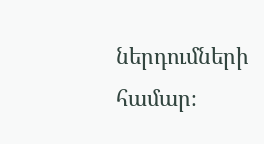ներդումների համար։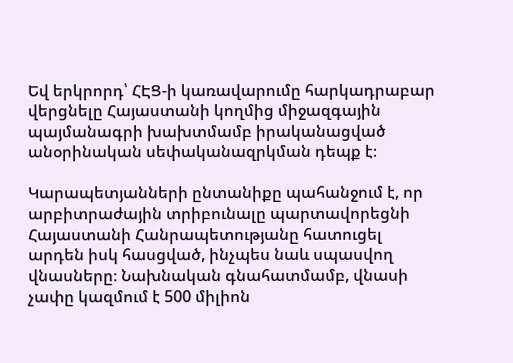Եվ երկրորդ՝ ՀԷՑ-ի կառավարումը հարկադրաբար վերցնելը Հայաստանի կողմից միջազգային պայմանագրի խախտմամբ իրականացված անօրինական սեփականազրկման դեպք է։

Կարապետյանների ընտանիքը պահանջում է, որ արբիտրաժային տրիբունալը պարտավորեցնի Հայաստանի Հանրապետությանը հատուցել արդեն իսկ հասցված, ինչպես նաև սպասվող վնասները։ Նախնական գնահատմամբ, վնասի չափը կազմում է 500 միլիոն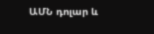ԱՄՆ դոլար և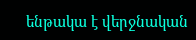ենթակա է վերջնական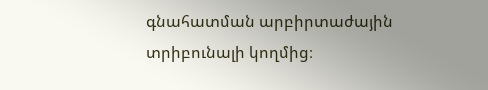գնահատման արբիրտաժային տրիբունալի կողմից։